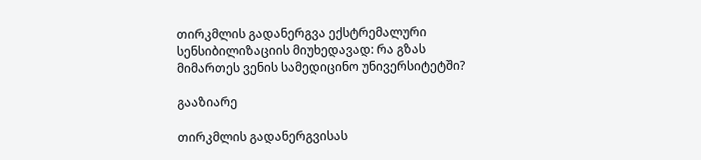თირკმლის გადანერგვა ექსტრემალური სენსიბილიზაციის მიუხედავად: რა გზას მიმართეს ვენის სამედიცინო უნივერსიტეტში?

გააზიარე

თირკმლის გადანერგვისას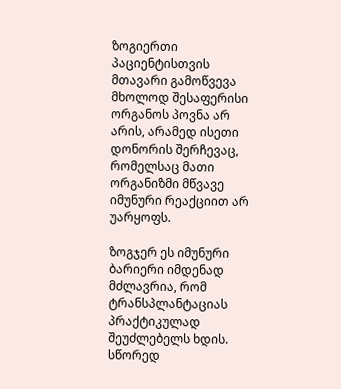ზოგიერთი პაციენტისთვის მთავარი გამოწვევა მხოლოდ შესაფერისი ორგანოს პოვნა არ არის, არამედ ისეთი დონორის შერჩევაც, რომელსაც მათი ორგანიზმი მწვავე იმუნური რეაქციით არ უარყოფს.

ზოგჯერ ეს იმუნური ბარიერი იმდენად მძლავრია, რომ ტრანსპლანტაციას პრაქტიკულად შეუძლებელს ხდის. სწორედ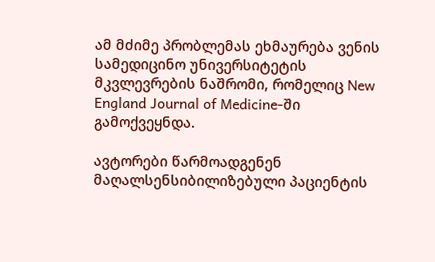ამ მძიმე პრობლემას ეხმაურება ვენის სამედიცინო უნივერსიტეტის მკვლევრების ნაშრომი, რომელიც New England Journal of Medicine-ში გამოქვეყნდა.

ავტორები წარმოადგენენ მაღალსენსიბილიზებული პაციენტის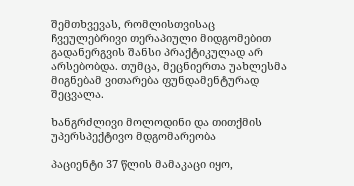შემთხვევას, რომლისთვისაც ჩვეულებრივი თერაპიული მიდგომებით გადანერგვის შანსი პრაქტიკულად არ არსებობდა. თუმცა, მეცნიერთა უახლესმა მიგნებამ ვითარება ფუნდამენტურად შეცვალა.

ხანგრძლივი მოლოდინი და თითქმის უპერსპექტივო მდგომარეობა

პაციენტი 37 წლის მამაკაცი იყო,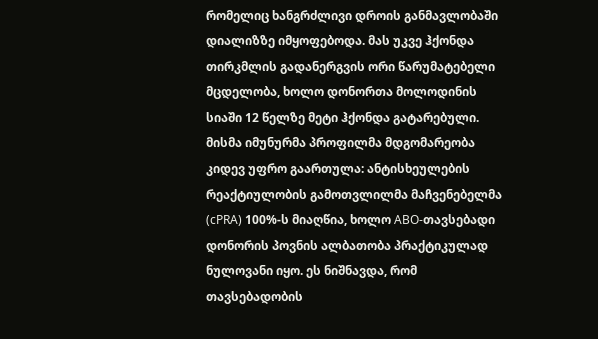რომელიც ხანგრძლივი დროის განმავლობაში დიალიზზე იმყოფებოდა. მას უკვე ჰქონდა თირკმლის გადანერგვის ორი წარუმატებელი მცდელობა, ხოლო დონორთა მოლოდინის სიაში 12 წელზე მეტი ჰქონდა გატარებული. მისმა იმუნურმა პროფილმა მდგომარეობა კიდევ უფრო გაართულა: ანტისხეულების რეაქტიულობის გამოთვლილმა მაჩვენებელმა (cPRA) 100%-ს მიაღწია, ხოლო ABO-თავსებადი დონორის პოვნის ალბათობა პრაქტიკულად ნულოვანი იყო. ეს ნიშნავდა, რომ თავსებადობის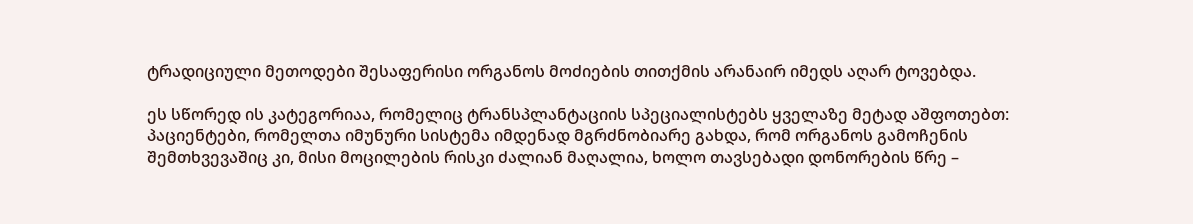ტრადიციული მეთოდები შესაფერისი ორგანოს მოძიების თითქმის არანაირ იმედს აღარ ტოვებდა.

ეს სწორედ ის კატეგორიაა, რომელიც ტრანსპლანტაციის სპეციალისტებს ყველაზე მეტად აშფოთებთ: პაციენტები, რომელთა იმუნური სისტემა იმდენად მგრძნობიარე გახდა, რომ ორგანოს გამოჩენის შემთხვევაშიც კი, მისი მოცილების რისკი ძალიან მაღალია, ხოლო თავსებადი დონორების წრე –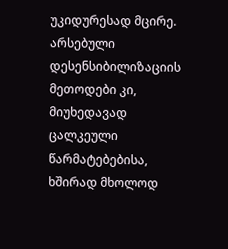უკიდურესად მცირე. არსებული დესენსიბილიზაციის მეთოდები კი, მიუხედავად ცალკეული წარმატებებისა, ხშირად მხოლოდ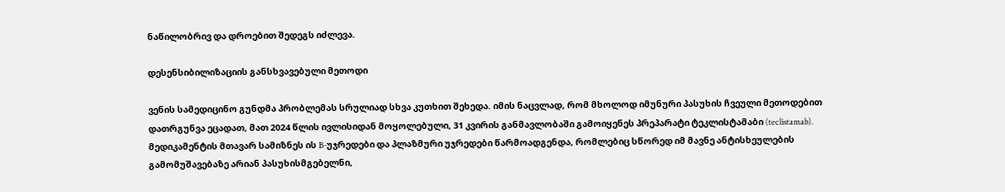ნაწილობრივ და დროებით შედეგს იძლევა.

დესენსიბილიზაციის განსხვავებული მეთოდი

ვენის სამედიცინო გუნდმა პრობლემას სრულიად სხვა კუთხით შეხედა. იმის ნაცვლად, რომ მხოლოდ იმუნური პასუხის ჩვეული მეთოდებით დათრგუნვა ეცადათ, მათ 2024 წლის ივლისიდან მოყოლებული, 31 კვირის განმავლობაში გამოიყენეს პრეპარატი ტეკლისტამაბი (teclistamab). მედიკამენტის მთავარ სამიზნეს ის B-უჯრედები და პლაზმური უჯრედები წარმოადგენდა, რომლებიც სწორედ იმ მავნე ანტისხეულების გამომუშავებაზე არიან პასუხისმგებელნი,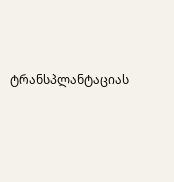ტრანსპლანტაციას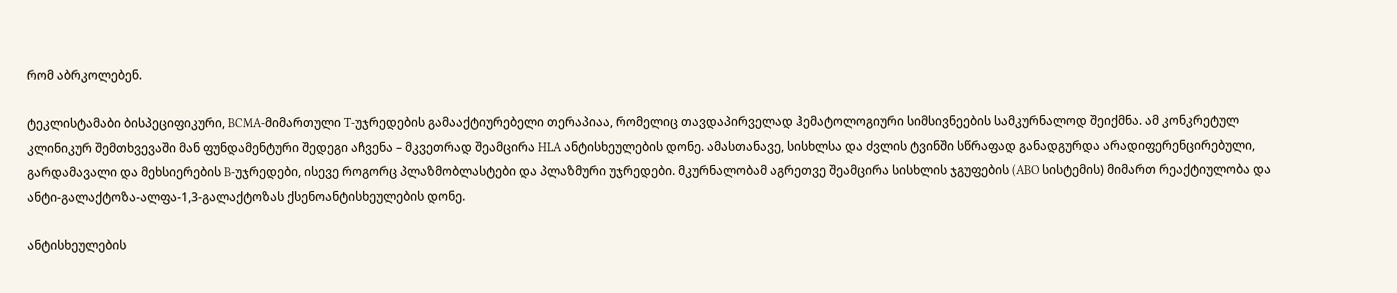რომ აბრკოლებენ.

ტეკლისტამაბი ბისპეციფიკური, BCMA-მიმართული T-უჯრედების გამააქტიურებელი თერაპიაა, რომელიც თავდაპირველად ჰემატოლოგიური სიმსივნეების სამკურნალოდ შეიქმნა. ამ კონკრეტულ კლინიკურ შემთხვევაში მან ფუნდამენტური შედეგი აჩვენა – მკვეთრად შეამცირა HLA ანტისხეულების დონე. ამასთანავე, სისხლსა და ძვლის ტვინში სწრაფად განადგურდა არადიფერენცირებული, გარდამავალი და მეხსიერების B-უჯრედები, ისევე როგორც პლაზმობლასტები და პლაზმური უჯრედები. მკურნალობამ აგრეთვე შეამცირა სისხლის ჯგუფების (ABO სისტემის) მიმართ რეაქტიულობა და ანტი-გალაქტოზა-ალფა-1,3-გალაქტოზას ქსენოანტისხეულების დონე.

ანტისხეულების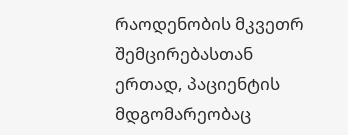რაოდენობის მკვეთრ შემცირებასთან ერთად, პაციენტის მდგომარეობაც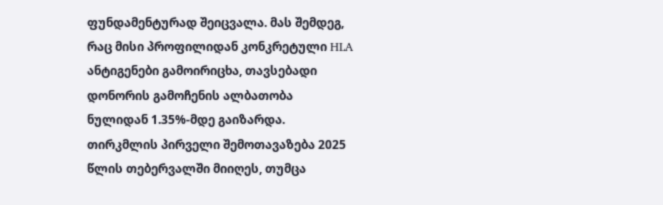ფუნდამენტურად შეიცვალა. მას შემდეგ, რაც მისი პროფილიდან კონკრეტული HLA ანტიგენები გამოირიცხა, თავსებადი დონორის გამოჩენის ალბათობა ნულიდან 1.35%-მდე გაიზარდა. თირკმლის პირველი შემოთავაზება 2025 წლის თებერვალში მიიღეს, თუმცა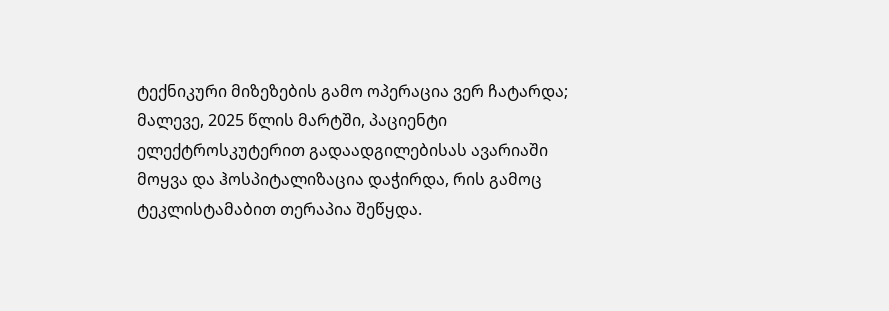ტექნიკური მიზეზების გამო ოპერაცია ვერ ჩატარდა; მალევე, 2025 წლის მარტში, პაციენტი ელექტროსკუტერით გადაადგილებისას ავარიაში მოყვა და ჰოსპიტალიზაცია დაჭირდა, რის გამოც ტეკლისტამაბით თერაპია შეწყდა.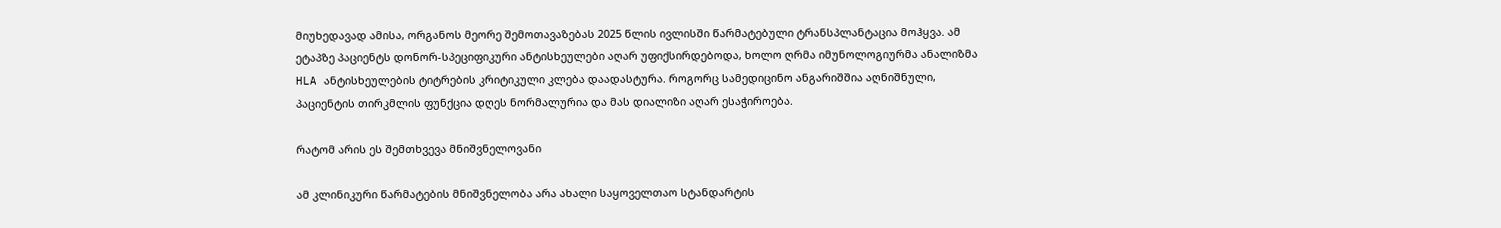მიუხედავად ამისა, ორგანოს მეორე შემოთავაზებას 2025 წლის ივლისში წარმატებული ტრანსპლანტაცია მოჰყვა. ამ ეტაპზე პაციენტს დონორ-სპეციფიკური ანტისხეულები აღარ უფიქსირდებოდა, ხოლო ღრმა იმუნოლოგიურმა ანალიზმა HLA ანტისხეულების ტიტრების კრიტიკული კლება დაადასტურა. როგორც სამედიცინო ანგარიშშია აღნიშნული, პაციენტის თირკმლის ფუნქცია დღეს ნორმალურია და მას დიალიზი აღარ ესაჭიროება.

რატომ არის ეს შემთხვევა მნიშვნელოვანი

ამ კლინიკური წარმატების მნიშვნელობა არა ახალი საყოველთაო სტანდარტის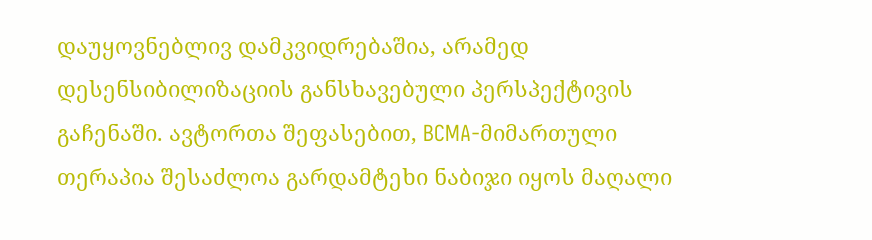დაუყოვნებლივ დამკვიდრებაშია, არამედ დესენსიბილიზაციის განსხავებული პერსპექტივის გაჩენაში. ავტორთა შეფასებით, BCMA-მიმართული თერაპია შესაძლოა გარდამტეხი ნაბიჯი იყოს მაღალი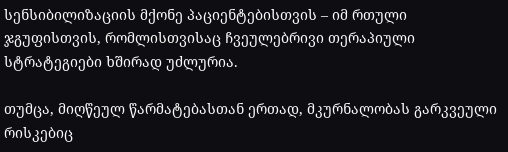სენსიბილიზაციის მქონე პაციენტებისთვის – იმ რთული ჯგუფისთვის, რომლისთვისაც ჩვეულებრივი თერაპიული სტრატეგიები ხშირად უძლურია.

თუმცა, მიღწეულ წარმატებასთან ერთად, მკურნალობას გარკვეული რისკებიც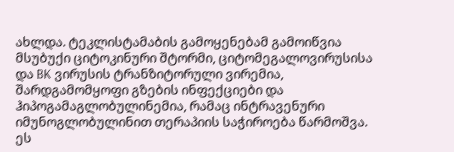ახლდა. ტეკლისტამაბის გამოყენებამ გამოიწვია მსუბუქი ციტოკინური შტორმი, ციტომეგალოვირუსისა და BK ვირუსის ტრანზიტორული ვირემია, შარდგამომყოფი გზების ინფექციები და ჰიპოგამაგლობულინემია, რამაც ინტრავენური იმუნოგლობულინით თერაპიის საჭიროება წარმოშვა. ეს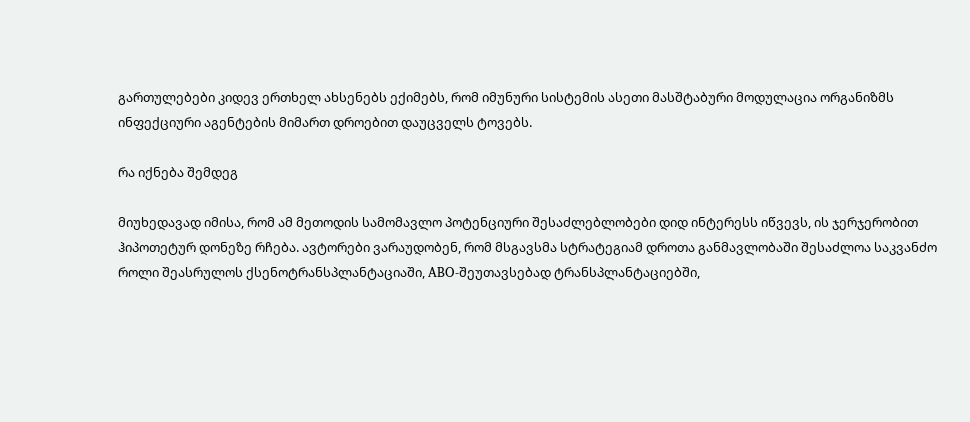გართულებები კიდევ ერთხელ ახსენებს ექიმებს, რომ იმუნური სისტემის ასეთი მასშტაბური მოდულაცია ორგანიზმს ინფექციური აგენტების მიმართ დროებით დაუცველს ტოვებს.

რა იქნება შემდეგ

მიუხედავად იმისა, რომ ამ მეთოდის სამომავლო პოტენციური შესაძლებლობები დიდ ინტერესს იწვევს, ის ჯერჯერობით ჰიპოთეტურ დონეზე რჩება. ავტორები ვარაუდობენ, რომ მსგავსმა სტრატეგიამ დროთა განმავლობაში შესაძლოა საკვანძო როლი შეასრულოს ქსენოტრანსპლანტაციაში, ABO-შეუთავსებად ტრანსპლანტაციებში,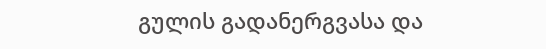გულის გადანერგვასა და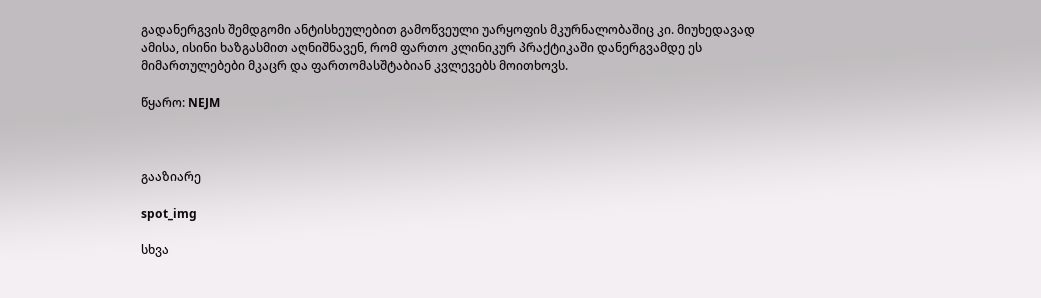გადანერგვის შემდგომი ანტისხეულებით გამოწვეული უარყოფის მკურნალობაშიც კი. მიუხედავად ამისა, ისინი ხაზგასმით აღნიშნავენ, რომ ფართო კლინიკურ პრაქტიკაში დანერგვამდე ეს მიმართულებები მკაცრ და ფართომასშტაბიან კვლევებს მოითხოვს.

წყარო: NEJM



გააზიარე

spot_img

სხვა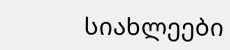სიახლეები